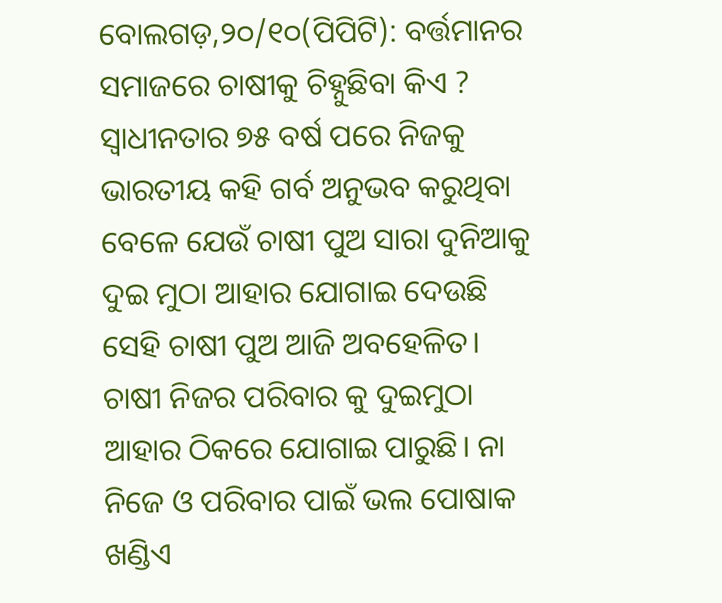ବୋଲଗଡ଼,୨୦/୧୦(ପିପିଟି): ବର୍ତ୍ତମାନର ସମାଜରେ ଚାଷୀକୁ ଚିହ୍ନୁଛିବା କିଏ ? ସ୍ୱାଧୀନତାର ୭୫ ବର୍ଷ ପରେ ନିଜକୁ ଭାରତୀୟ କହି ଗର୍ବ ଅନୁଭବ କରୁଥିବା ବେଳେ ଯେଉଁ ଚାଷୀ ପୁଅ ସାରା ଦୁନିଆକୁ ଦୁଇ ମୁଠା ଆହାର ଯୋଗାଇ ଦେଉଛି ସେହି ଚାଷୀ ପୁଅ ଆଜି ଅବହେଳିତ। ଚାଷୀ ନିଜର ପରିବାର କୁ ଦୁଇମୁଠା ଆହାର ଠିକରେ ଯୋଗାଇ ପାରୁଛି। ନା ନିଜେ ଓ ପରିବାର ପାଇଁ ଭଲ ପୋଷାକ ଖଣ୍ଡିଏ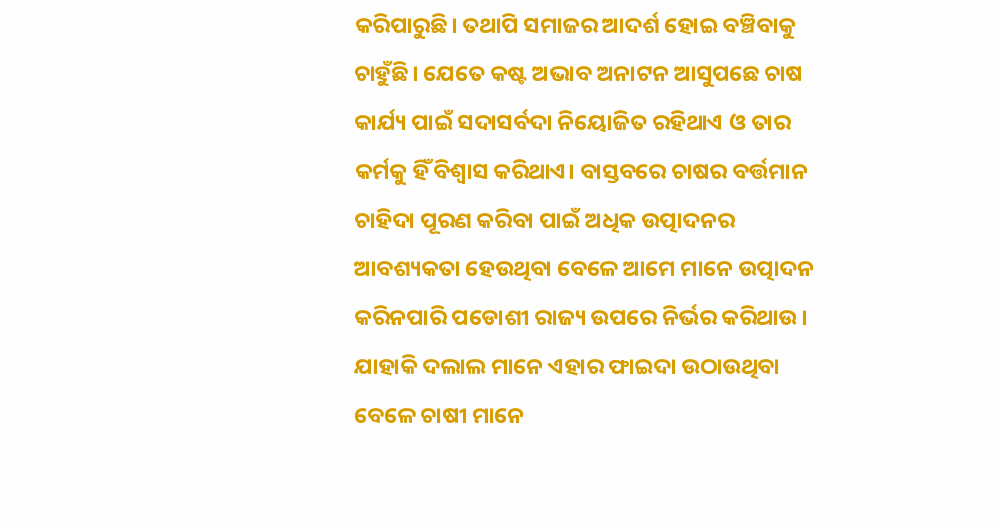କରିପାରୁଛି। ତଥାପି ସମାଜର ଆଦର୍ଶ ହୋଇ ବଞ୍ଚିବାକୁ ଚାହୁଁଛି। ଯେତେ କଷ୍ଟ ଅଭାବ ଅନାଟନ ଆସୁପଛେ ଚାଷ କାର୍ଯ୍ୟ ପାଇଁ ସଦାସର୍ବଦା ନିୟୋଜିତ ରହିଥାଏ ଓ ତାର କର୍ମକୁ ହିଁ ବିଶ୍ୱାସ କରିଥାଏ। ବାସ୍ତବରେ ଚାଷର ବର୍ତ୍ତମାନ ଚାହିଦା ପୂରଣ କରିବା ପାଇଁ ଅଧିକ ଉତ୍ପାଦନର ଆବଶ୍ୟକତା ହେଉଥିବା ବେଳେ ଆମେ ମାନେ ଉତ୍ପାଦନ କରିନପାରି ପଡୋଶୀ ରାଜ୍ୟ ଉପରେ ନିର୍ଭର କରିଥାଉ। ଯାହାକି ଦଲାଲ ମାନେ ଏହାର ଫାଇଦା ଉଠାଉଥିବା ବେଳେ ଚାଷୀ ମାନେ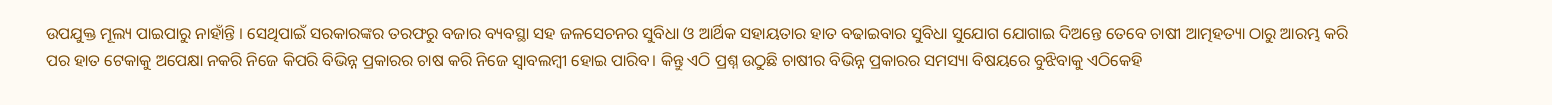ଉପଯୁକ୍ତ ମୂଲ୍ୟ ପାଇପାରୁ ନାହାଁନ୍ତି । ସେଥିପାଇଁ ସରକାରଙ୍କର ତରଫରୁ ବଜାର ବ୍ୟବସ୍ଥା ସହ ଜଳସେଚନର ସୁବିଧା ଓ ଆର୍ଥିକ ସହାୟତାର ହାତ ବଢାଇବାର ସୁବିଧା ସୁଯୋଗ ଯୋଗାଇ ଦିଅନ୍ତେ ତେବେ ଚାଷୀ ଆତ୍ମହତ୍ୟା ଠାରୁ ଆରମ୍ଭ କରି ପର ହାତ ଟେକାକୁ ଅପେକ୍ଷା ନକରି ନିଜେ କିପରି ବିଭିନ୍ନ ପ୍ରକାରର ଚାଷ କରି ନିଜେ ସ୍ୱାବଲମ୍ବୀ ହୋଇ ପାରିବ। କିନ୍ତୁ ଏଠି ପ୍ରଶ୍ନ ଉଠୁଛି ଚାଷୀର ବିଭିନ୍ନ ପ୍ରକାରର ସମସ୍ୟା ବିଷୟରେ ବୁଝିବାକୁ ଏଠିକେହି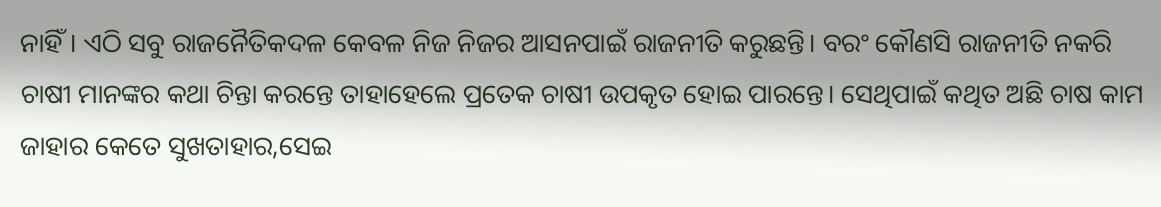ନାହିଁ। ଏଠି ସବୁ ରାଜନୈତିକଦଳ କେବଳ ନିଜ ନିଜର ଆସନପାଇଁ ରାଜନୀତି କରୁଛନ୍ତି। ବରଂ କୌଣସି ରାଜନୀତି ନକରି ଚାଷୀ ମାନଙ୍କର କଥା ଚିନ୍ତା କରନ୍ତେ ତାହାହେଲେ ପ୍ରତେକ ଚାଷୀ ଉପକୃତ ହୋଇ ପାରନ୍ତେ। ସେଥିପାଇଁ କଥିତ ଅଛି ଚାଷ କାମ ଜାହାର କେତେ ସୁଖତାହାର,ସେଇ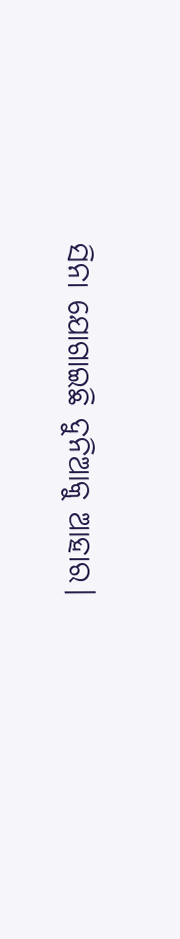ସିନା ଯୋଗାଇଛି ଦୁନିଆକୁ ଆହାର।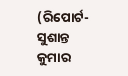(ରିପୋର୍ଟ-ସୁଶାନ୍ତ କୁମାର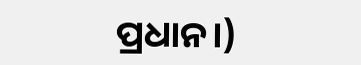ପ୍ରଧାନ।)